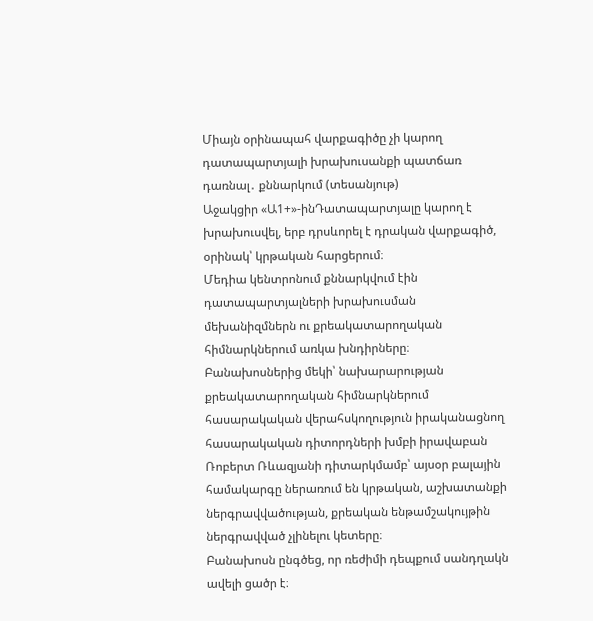Միայն օրինապահ վարքագիծը չի կարող դատապարտյալի խրախուսանքի պատճառ դառնալ․ քննարկում (տեսանյութ)
Աջակցիր «Ա1+»-ինԴատապարտյալը կարող է խրախուսվել, երբ դրսևորել է դրական վարքագիծ, օրինակ՝ կրթական հարցերում։
Մեդիա կենտրոնում քննարկվում էին դատապարտյալների խրախուսման մեխանիզմներն ու քրեակատարողական հիմնարկներում առկա խնդիրները։
Բանախոսներից մեկի՝ նախարարության քրեակատարողական հիմնարկներում հասարակական վերահսկողություն իրականացնող հասարակական դիտորդների խմբի իրավաբան Ռոբերտ Ռևազյանի դիտարկմամբ՝ այսօր բալային համակարգը ներառում են կրթական, աշխատանքի ներգրավվածության, քրեական ենթամշակույթին ներգրավված չլինելու կետերը։
Բանախոսն ընգծեց, որ ռեժիմի դեպքում սանդղակն ավելի ցածր է։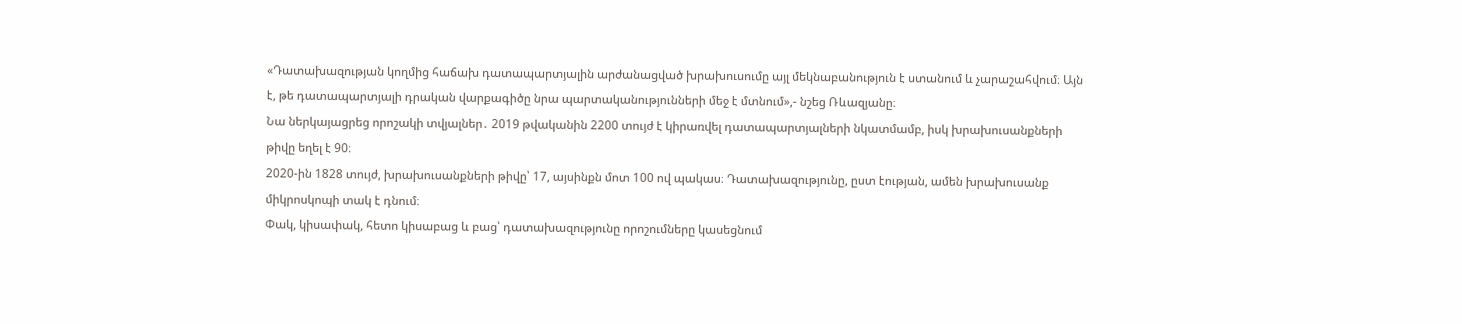«Դատախազության կողմից հաճախ դատապարտյալին արժանացված խրախուսումը այլ մեկնաբանություն է ստանում և չարաշահվում։ Այն է, թե դատապարտյալի դրական վարքագիծը նրա պարտականությունների մեջ է մտնում»,- նշեց Ռևազյանը։
Նա ներկայացրեց որոշակի տվյալներ․ 2019 թվականին 2200 տույժ է կիրառվել դատապարտյալների նկատմամբ, իսկ խրախուսանքների թիվը եղել է 90։
2020-ին 1828 տույժ, խրախուսանքների թիվը՝ 17, այսինքն մոտ 100 ով պակաս։ Դատախազությունը, ըստ էության, ամեն խրախուսանք միկրոսկոպի տակ է դնում։
Փակ, կիսափակ, հետո կիսաբաց և բաց՝ դատախազությունը որոշումները կասեցնում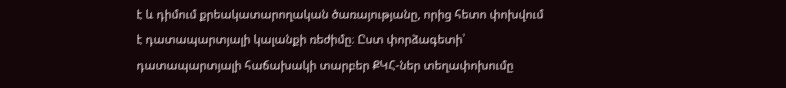է և դիմում քրեակատարողական ծառայությանը, որից հետո փոխվում է դատապարտյալի կալանքի ռեժիմը։ Ըստ փորձագետի՝ դատապարտյալի հաճախակի տարբեր ՔԿՀ-ներ տեղափոխումը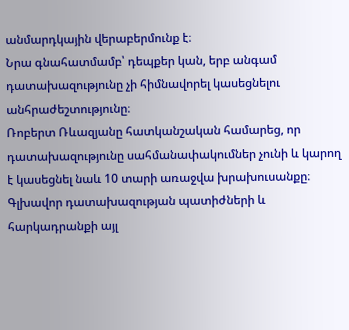անմարդկային վերաբերմունք է։
Նրա գնահատմամբ՝ դեպքեր կան, երբ անգամ դատախազությունը չի հիմնավորել կասեցնելու անհրաժեշտությունը։
Ռոբերտ Ռևազյանը հատկանշական համարեց, որ դատախազությունը սահմանափակումներ չունի և կարող է կասեցնել նաև 10 տարի առաջվա խրախուսանքը։
Գլխավոր դատախազության պատիժների և հարկադրանքի այլ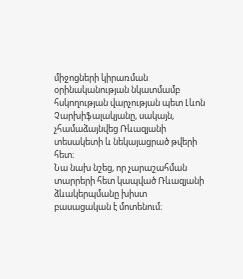միջոցների կիրառման օրինականության նկատմամբ հսկողության վարչության պետ Լևոն Չարխիֆալակյանը, սակայն, չհամաձայնվեց Ռևազյանի տեսակետի և նեկայացրած թվերի հետ։
Նա նախ նշեց, որ չարաշահման տարրերի հետ կապված Ռևազյանի ձևակերպմանը խիստ բասացական է մոտենում։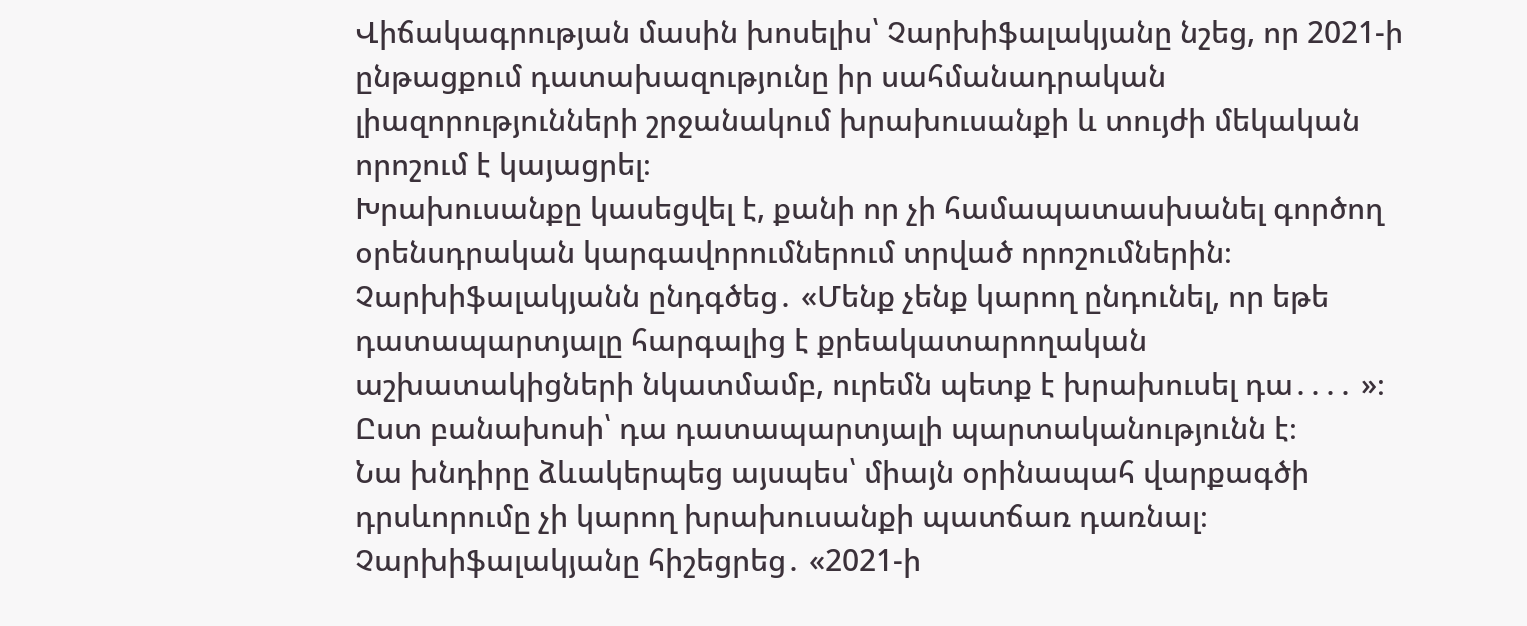Վիճակագրության մասին խոսելիս՝ Չարխիֆալակյանը նշեց, որ 2021-ի ընթացքում դատախազությունը իր սահմանադրական լիազորությունների շրջանակում խրախուսանքի և տույժի մեկական որոշում է կայացրել։
Խրախուսանքը կասեցվել է, քանի որ չի համապատասխանել գործող օրենսդրական կարգավորումներում տրված որոշումներին։
Չարխիֆալակյանն ընդգծեց․ «Մենք չենք կարող ընդունել, որ եթե դատապարտյալը հարգալից է քրեակատարողական աշխատակիցների նկատմամբ, ուրեմն պետք է խրախուսել դա․․․․ »։
Ըստ բանախոսի՝ դա դատապարտյալի պարտականությունն է։
Նա խնդիրը ձևակերպեց այսպես՝ միայն օրինապահ վարքագծի դրսևորումը չի կարող խրախուսանքի պատճառ դառնալ։
Չարխիֆալակյանը հիշեցրեց․ «2021-ի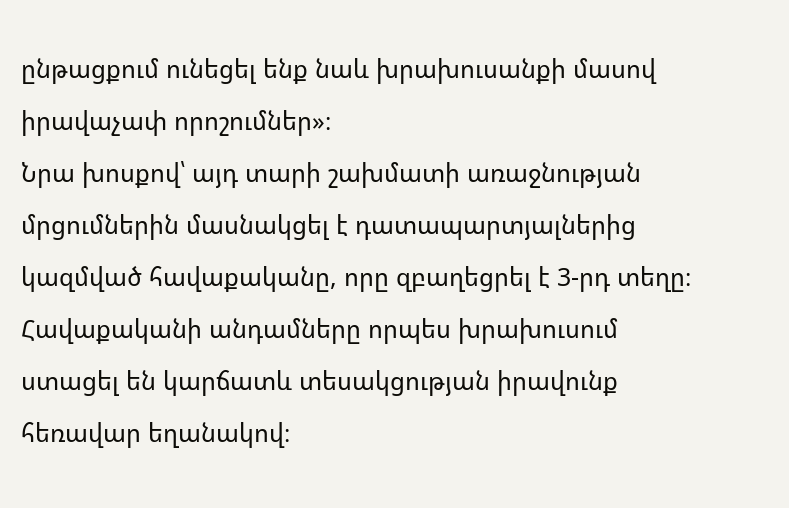ընթացքում ունեցել ենք նաև խրախուսանքի մասով իրավաչափ որոշումներ»։
Նրա խոսքով՝ այդ տարի շախմատի առաջնության մրցումներին մասնակցել է դատապարտյալներից կազմված հավաքականը, որը զբաղեցրել է 3-րդ տեղը։ Հավաքականի անդամները որպես խրախուսում ստացել են կարճատև տեսակցության իրավունք հեռավար եղանակով։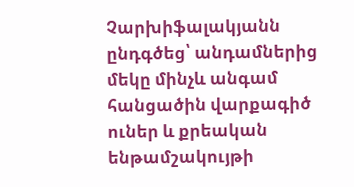Չարխիֆալակյանն ընդգծեց՝ անդամներից մեկը մինչև անգամ հանցածին վարքագիծ ուներ և քրեական ենթամշակույթի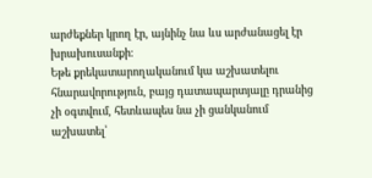արժեքներ կրող էր, այնինչ նա ևս արժանացել էր խրախուսանքի։
Եթե քրեկատարողականում կա աշխատելու հնարավորություն, բայց դատապարտյալը դրանից չի օգտվում, հետևապես նա չի ցանկանում աշխատել՝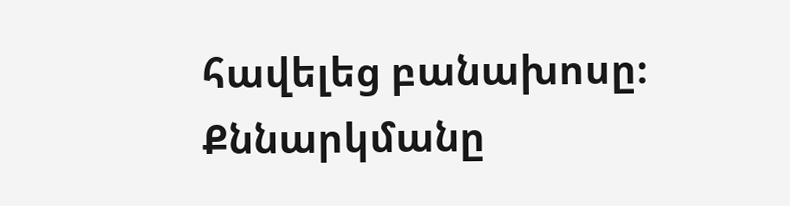հավելեց բանախոսը։
Քննարկմանը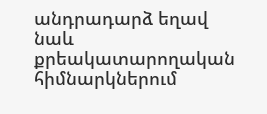անդրադարձ եղավ նաև քրեակատարողական հիմնարկներում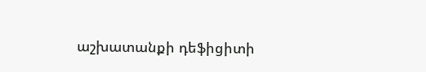աշխատանքի դեֆիցիտի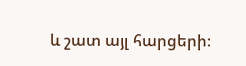և շատ այլ հարցերի։